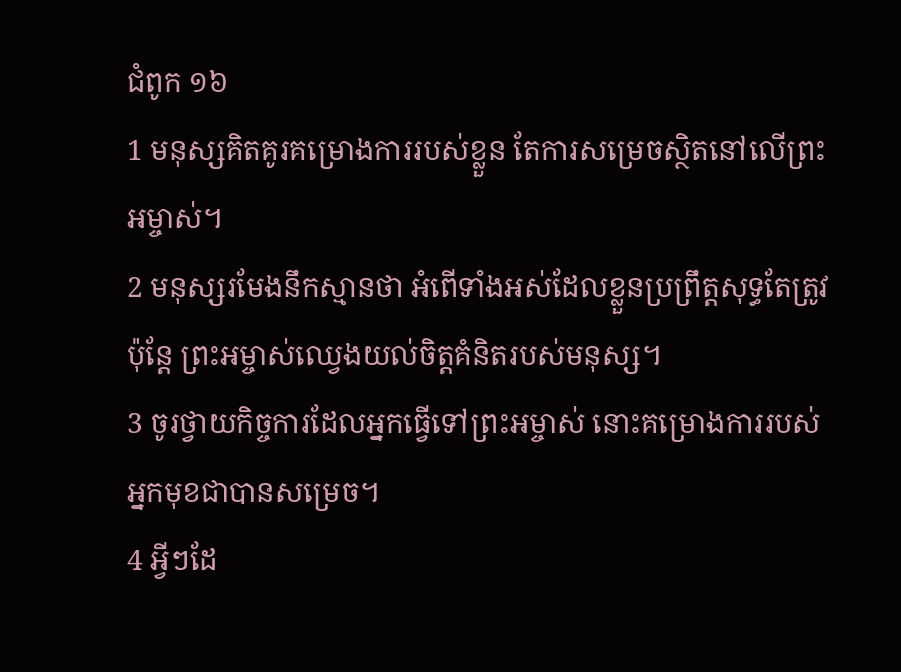ជំពូក ១៦
1 មនុស្សគិតគូរគម្រោងការរបស់ខ្លួន តែការសម្រេចស្ថិតនៅលើព្រះអម្ចាស់។
2 មនុស្សរមែងនឹកស្មានថា អំពើទាំងអស់ដែលខ្លួនប្រព្រឹត្តសុទ្ធតែត្រូវ ប៉ុន្តែ ព្រះអម្ចាស់ឈ្វេងយល់ចិត្តគំនិតរបស់មនុស្ស។
3 ចូរថ្វាយកិច្ចការដែលអ្នកធ្វើទៅព្រះអម្ចាស់ នោះគម្រោងការរបស់អ្នកមុខជាបានសម្រេច។
4 អ្វីៗដែ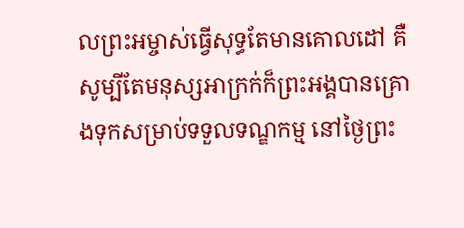លព្រះអម្ចាស់ធ្វើសុទ្ធតែមានគោលដៅ គឺសូម្បីតែមនុស្សអាក្រក់ក៏ព្រះអង្គបានគ្រោងទុកសម្រាប់ទទួលទណ្ឌកម្ម នៅថ្ងៃព្រះ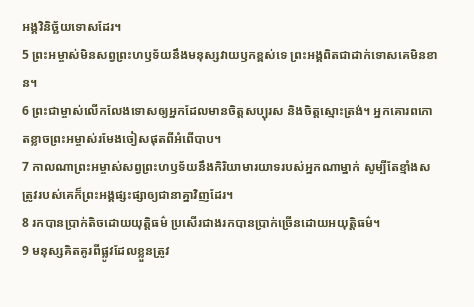អង្គវិនិច្ឆ័យទោសដែរ។
5 ព្រះអម្ចាស់មិនសព្វព្រះហឫទ័យនឹងមនុស្សវាយឫកខ្ពស់ទេ ព្រះអង្គពិតជាដាក់ទោសគេមិនខាន។
6 ព្រះជាម្ចាស់លើកលែងទោសឲ្យអ្នកដែលមានចិត្តសប្បុរស និងចិត្តស្មោះត្រង់។ អ្នកគោរពកោតខ្លាចព្រះអម្ចាស់រមែងចៀសផុតពីអំពើបាប។
7 កាលណាព្រះអម្ចាស់សព្វព្រះហឫទ័យនឹងកិរិយាមារយាទរបស់អ្នកណាម្នាក់ សូម្បីតែខ្មាំងសត្រូវរបស់គេក៏ព្រះអង្គផ្សះផ្សាឲ្យជានាគ្នាវិញដែរ។
8 រកបានប្រាក់តិចដោយយុត្តិធម៌ ប្រសើរជាងរកបានប្រាក់ច្រើនដោយអយុត្តិធម៌។
9 មនុស្សគិតគូរពីផ្លូវដែលខ្លួនត្រូវ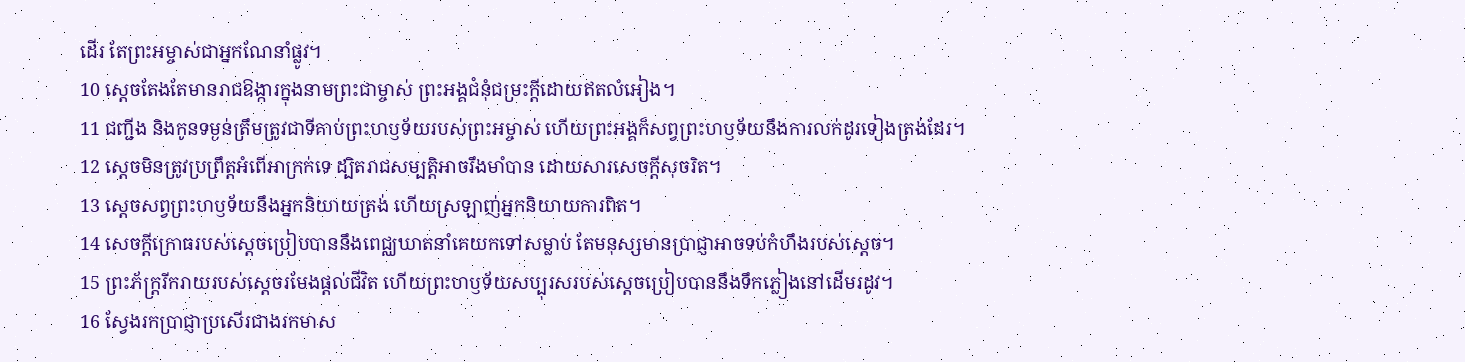ដើរ តែព្រះអម្ចាស់ជាអ្នកណែនាំផ្លូវ។
10 ស្តេចតែងតែមានរាជឱង្ការក្នុងនាមព្រះជាម្ចាស់ ព្រះអង្គជំនុំជម្រះក្តីដោយឥតលំអៀង។
11 ជញ្ជីង និងកូនទម្ងន់ត្រឹមត្រូវជាទីគាប់ព្រះហឫទ័យរបស់ព្រះអម្ចាស់ ហើយព្រះអង្គក៏សព្វព្រះហឫទ័យនឹងការលក់ដូរទៀងត្រង់ដែរ។
12 ស្តេចមិនត្រូវប្រព្រឹត្តអំពើអាក្រក់ទេ ដ្បិតរាជសម្បត្តិអាចរឹងមាំបាន ដោយសារសេចក្ដីសុចរិត។
13 ស្តេចសព្វព្រះហឫទ័យនឹងអ្នកនិយាយត្រង់ ហើយស្រឡាញ់អ្នកនិយាយការពិត។
14 សេចក្ដីក្រោធរបស់ស្តេចប្រៀបបាននឹងពេជ្ឈឃាតនាំគេយកទៅសម្លាប់ តែមនុស្សមានប្រាជ្ញាអាចទប់កំហឹងរបស់ស្តេច។
15 ព្រះភ័ក្ត្ររីករាយរបស់ស្តេចរមែងផ្តល់ជីវិត ហើយព្រះហឫទ័យសប្បុរសរបស់ស្តេចប្រៀបបាននឹងទឹកភ្លៀងនៅដើមរដូវ។
16 ស្វែងរកប្រាជ្ញាប្រសើរជាងរកមាស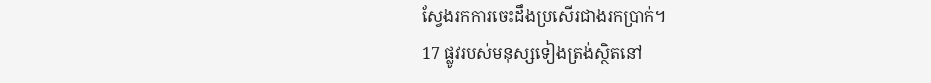ស្វែងរកការចេះដឹងប្រសើរជាងរកប្រាក់។
17 ផ្លូវរបស់មនុស្សទៀងត្រង់ស្ថិតនៅ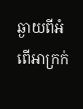ឆ្ងាយពីអំពើអាក្រក់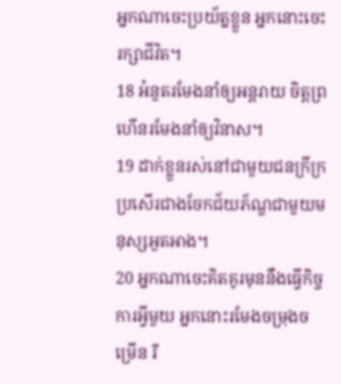អ្នកណាចេះប្រយ័ត្នខ្លួន អ្នកនោះចេះរក្សាជីវិត។
18 អំនួតរមែងនាំឲ្យអន្តរាយ ចិត្តព្រហើនរមែងនាំឲ្យវិនាស។
19 ដាក់ខ្លួនរស់នៅជាមួយជនក្រីក្រ ប្រសើរជាងចែកជ័យភ័ណ្ឌជាមួយមនុស្សអួតអាង។
20 អ្នកណាចេះគិតគូរមុននឹងធ្វើកិច្ចការអ្វីមួយ អ្នកនោះរមែងចម្រុងចម្រើន រី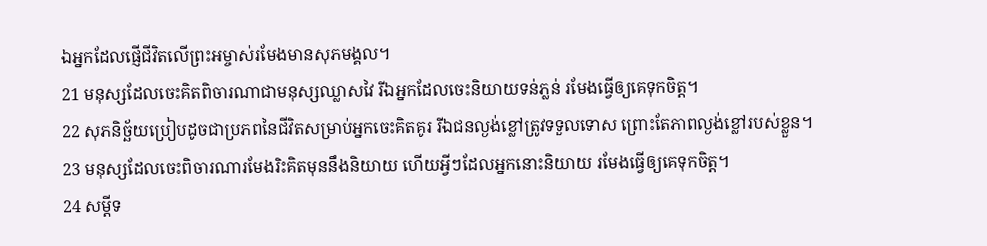ឯអ្នកដែលផ្ញើជីវិតលើព្រះអម្ចាស់រមែងមានសុភមង្គល។
21 មនុស្សដែលចេះគិតពិចារណាជាមនុស្សឈ្លាសវៃ រីឯអ្នកដែលចេះនិយាយទន់ភ្លន់ រមែងធ្វើឲ្យគេទុកចិត្ត។
22 សុភនិច្ឆ័យប្រៀបដូចជាប្រភពនៃជីវិតសម្រាប់អ្នកចេះគិតគូរ រីឯជនល្ងង់ខ្លៅត្រូវទទួលទោស ព្រោះតែភាពល្ងង់ខ្លៅរបស់ខ្លួន។
23 មនុស្សដែលចេះពិចារណារមែងរិះគិតមុននឹងនិយាយ ហើយអ្វីៗដែលអ្នកនោះនិយាយ រមែងធ្វើឲ្យគេទុកចិត្ត។
24 សម្ដីទ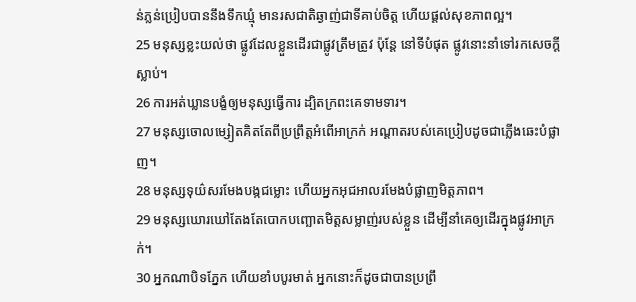ន់ភ្លន់ប្រៀបបាននឹងទឹកឃ្មុំ មានរសជាតិឆ្ងាញ់ជាទីគាប់ចិត្ត ហើយផ្តល់សុខភាពល្អ។
25 មនុស្សខ្លះយល់ថា ផ្លូវដែលខ្លួនដើរជាផ្លូវត្រឹមត្រូវ ប៉ុន្តែ នៅទីបំផុត ផ្លូវនោះនាំទៅរកសេចក្ដីស្លាប់។
26 ការអត់ឃ្លានបង្ខំឲ្យមនុស្សធ្វើការ ដ្បិតក្រពះគេទាមទារ។
27 មនុស្សចោលម្សៀតគិតតែពីប្រព្រឹត្តអំពើអាក្រក់ អណ្ដាតរបស់គេប្រៀបដូចជាភ្លើងឆេះបំផ្លាញ។
28 មនុស្សទុយ៌សរមែងបង្កជម្លោះ ហើយអ្នកអុជអាលរមែងបំផ្លាញមិត្តភាព។
29 មនុស្សឃោរឃៅតែងតែបោកបញ្ឆោតមិត្តសម្លាញ់របស់ខ្លួន ដើម្បីនាំគេឲ្យដើរក្នុងផ្លូវអាក្រក់។
30 អ្នកណាបិទភ្នែក ហើយខាំបបូរមាត់ អ្នកនោះក៏ដូចជាបានប្រព្រឹ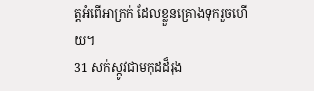ត្តអំពើអាក្រក់ ដែលខ្លួនគ្រោងទុករួចហើយ។
31 សក់ស្កូវជាមកុដដ៏រុង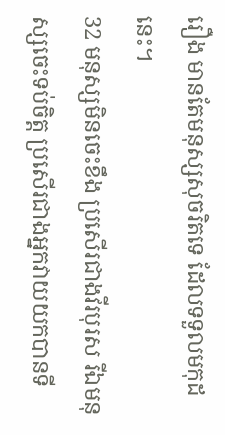រឿង មានតែមនុស្សសុចរិតទេ ដែលទទួលមកុដនេះ។
32 មនុស្សមិនចេះខឹង ប្រសើរជាងវីរបុរស រីឯមនុស្សចេះទប់ចិត្ត ប្រសើរជាងអ្នកវាយយកបានទី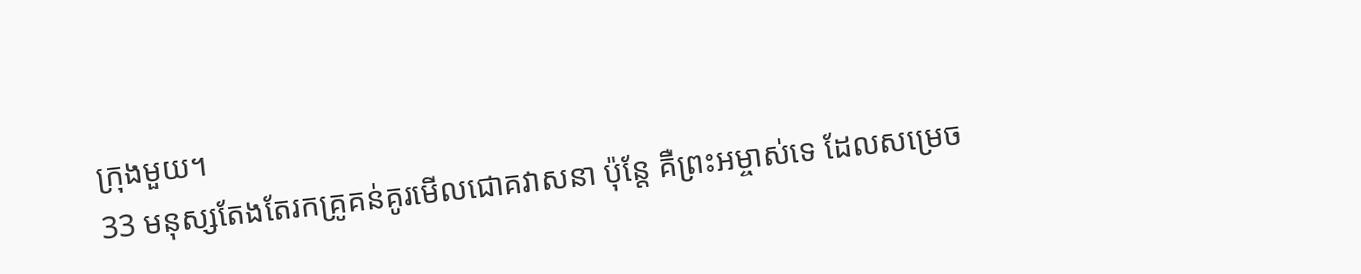ក្រុងមួយ។
33 មនុស្សតែងតែរកគ្រូគន់គូរមើលជោគវាសនា ប៉ុន្តែ គឺព្រះអម្ចាស់ទេ ដែលសម្រេច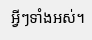អ្វីៗទាំងអស់។